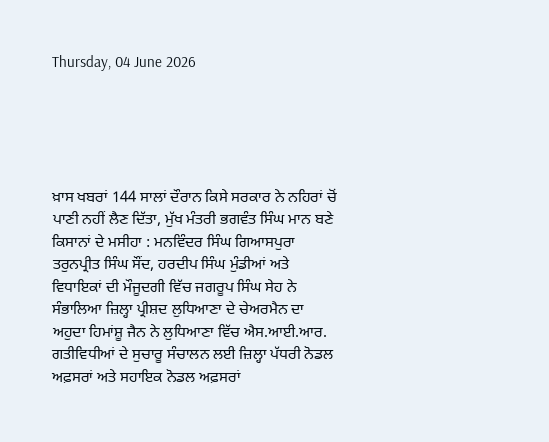Thursday, 04 June 2026





ਖ਼ਾਸ ਖਬਰਾਂ 144 ਸਾਲਾਂ ਦੌਰਾਨ ਕਿਸੇ ਸਰਕਾਰ ਨੇ ਨਹਿਰਾਂ ਚੋਂ ਪਾਣੀ ਨਹੀਂ ਲੈਣ ਦਿੱਤਾ, ਮੁੱਖ ਮੰਤਰੀ ਭਗਵੰਤ ਸਿੰਘ ਮਾਨ ਬਣੇ ਕਿਸਾਨਾਂ ਦੇ ਮਸੀਹਾ : ਮਨਵਿੰਦਰ ਸਿੰਘ ਗਿਆਸਪੁਰਾ ਤਰੁਨਪ੍ਰੀਤ ਸਿੰਘ ਸੌਂਦ, ਹਰਦੀਪ ਸਿੰਘ ਮੁੰਡੀਆਂ ਅਤੇ ਵਿਧਾਇਕਾਂ ਦੀ ਮੌਜੂਦਗੀ ਵਿੱਚ ਜਗਰੂਪ ਸਿੰਘ ਸੇਹ ਨੇ ਸੰਭਾਲਿਆ ਜ਼ਿਲ੍ਹਾ ਪ੍ਰੀਸ਼ਦ ਲੁਧਿਆਣਾ ਦੇ ਚੇਅਰਮੈਨ ਦਾ ਅਹੁਦਾ ਹਿਮਾਂਸ਼ੂ ਜੈਨ ਨੇ ਲੁਧਿਆਣਾ ਵਿੱਚ ਐਸ.ਆਈ.ਆਰ. ਗਤੀਵਿਧੀਆਂ ਦੇ ਸੁਚਾਰੂ ਸੰਚਾਲਨ ਲਈ ਜ਼ਿਲ੍ਹਾ ਪੱਧਰੀ ਨੋਡਲ ਅਫ਼ਸਰਾਂ ਅਤੇ ਸਹਾਇਕ ਨੋਡਲ ਅਫ਼ਸਰਾਂ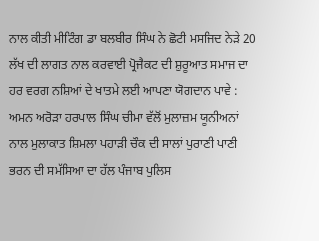ਨਾਲ ਕੀਤੀ ਮੀਟਿੰਗ ਡਾ ਬਲਬੀਰ ਸਿੰਘ ਨੇ ਛੋਟੀ ਮਸਜਿਦ ਨੇੜੇ 20 ਲੱਖ ਦੀ ਲਾਗਤ ਨਾਲ ਕਰਵਾਈ ਪ੍ਰੋਜੈਕਟ ਦੀ ਸ਼ੁਰੂਆਤ ਸਮਾਜ ਦਾ ਹਰ ਵਰਗ ਨਸ਼ਿਆਂ ਦੇ ਖਾਤਮੇ ਲਈ ਆਪਣਾ ਯੋਗਦਾਨ ਪਾਵੇ : ਅਮਨ ਅਰੋੜਾ ਹਰਪਾਲ ਸਿੰਘ ਚੀਮਾ ਵੱਲੋਂ ਮੁਲਾਜ਼ਮ ਯੂਨੀਅਨਾਂ ਨਾਲ ਮੁਲਾਕਾਤ ਸ਼ਿਮਲਾ ਪਹਾੜੀ ਚੌਕ ਦੀ ਸਾਲਾਂ ਪੁਰਾਣੀ ਪਾਣੀ ਭਰਨ ਦੀ ਸਮੱਸਿਆ ਦਾ ਹੱਲ ਪੰਜਾਬ ਪੁਲਿਸ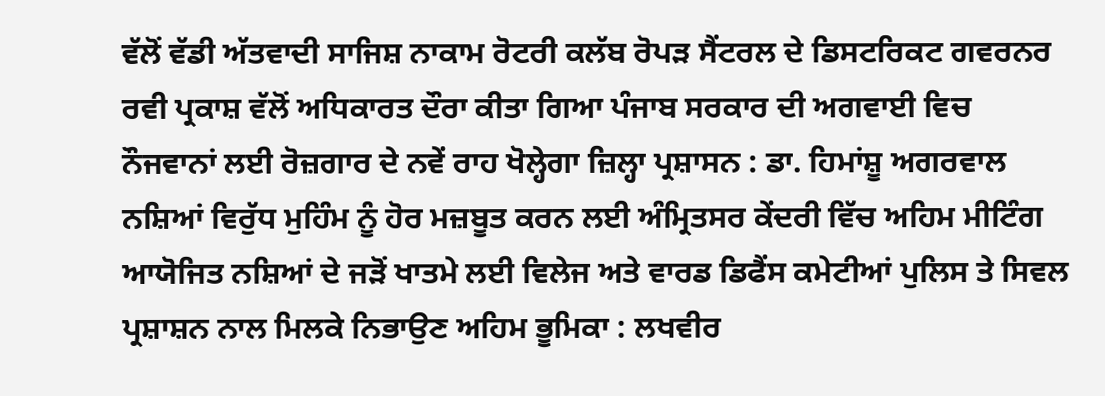ਵੱਲੋਂ ਵੱਡੀ ਅੱਤਵਾਦੀ ਸਾਜਿਸ਼ ਨਾਕਾਮ ਰੋਟਰੀ ਕਲੱਬ ਰੋਪੜ ਸੈਂਟਰਲ ਦੇ ਡਿਸਟਰਿਕਟ ਗਵਰਨਰ ਰਵੀ ਪ੍ਰਕਾਸ਼ ਵੱਲੋਂ ਅਧਿਕਾਰਤ ਦੌਰਾ ਕੀਤਾ ਗਿਆ ਪੰਜਾਬ ਸਰਕਾਰ ਦੀ ਅਗਵਾਈ ਵਿਚ ਨੌਜਵਾਨਾਂ ਲਈ ਰੋਜ਼ਗਾਰ ਦੇ ਨਵੇਂ ਰਾਹ ਖੋਲ੍ਹੇਗਾ ਜ਼ਿਲ੍ਹਾ ਪ੍ਰਸ਼ਾਸਨ : ਡਾ. ਹਿਮਾਂਸ਼ੂ ਅਗਰਵਾਲ ਨਸ਼ਿਆਂ ਵਿਰੁੱਧ ਮੁਹਿੰਮ ਨੂੰ ਹੋਰ ਮਜ਼ਬੂਤ ਕਰਨ ਲਈ ਅੰਮ੍ਰਿਤਸਰ ਕੇਂਦਰੀ ਵਿੱਚ ਅਹਿਮ ਮੀਟਿੰਗ ਆਯੋਜਿਤ ਨਸ਼ਿਆਂ ਦੇ ਜੜੋਂ ਖਾਤਮੇ ਲਈ ਵਿਲੇਜ ਅਤੇ ਵਾਰਡ ਡਿਫੈਂਸ ਕਮੇਟੀਆਂ ਪੁਲਿਸ ਤੇ ਸਿਵਲ ਪ੍ਰਸ਼ਾਸ਼ਨ ਨਾਲ ਮਿਲਕੇ ਨਿਭਾਉਣ ਅਹਿਮ ਭੂਮਿਕਾ : ਲਖਵੀਰ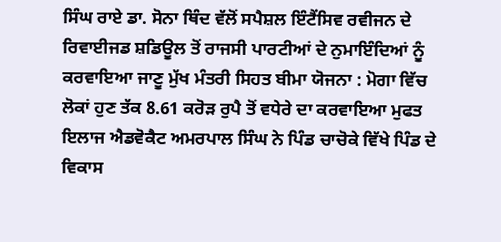ਸਿੰਘ ਰਾਏ ਡਾ. ਸੋਨਾ ਥਿੰਦ ਵੱਲੋਂ ਸਪੈਸ਼ਲ ਇੰਟੈਂਸਿਵ ਰਵੀਜਨ ਦੇ ਰਿਵਾਈਜਡ ਸ਼ਡਿਊਲ ਤੋਂ ਰਾਜਸੀ ਪਾਰਟੀਆਂ ਦੇ ਨੁਮਾਇੰਦਿਆਂ ਨੂੰ ਕਰਵਾਇਆ ਜਾਣੂ ਮੁੱਖ ਮੰਤਰੀ ਸਿਹਤ ਬੀਮਾ ਯੋਜਨਾ : ਮੋਗਾ ਵਿੱਚ ਲੋਕਾਂ ਹੁਣ ਤੱਕ 8.61 ਕਰੋੜ ਰੁਪੈ ਤੋਂ ਵਧੇਰੇ ਦਾ ਕਰਵਾਇਆ ਮੁਫਤ ਇਲਾਜ ਐਡਵੋਕੈਟ ਅਮਰਪਾਲ ਸਿੰਘ ਨੇ ਪਿੰਡ ਚਾਚੋਕੇ ਵਿੱਖੇ ਪਿੰਡ ਦੇ ਵਿਕਾਸ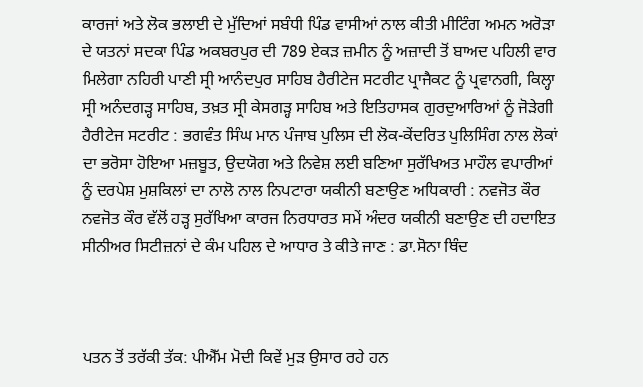ਕਾਰਜਾਂ ਅਤੇ ਲੋਕ ਭਲਾਈ ਦੇ ਮੁੱਦਿਆਂ ਸਬੰਧੀ ਪਿੰਡ ਵਾਸੀਆਂ ਨਾਲ ਕੀਤੀ ਮੀਟਿੰਗ ਅਮਨ ਅਰੋੜਾ ਦੇ ਯਤਨਾਂ ਸਦਕਾ ਪਿੰਡ ਅਕਬਰਪੁਰ ਦੀ 789 ਏਕੜ ਜ਼ਮੀਨ ਨੂੰ ਅਜ਼ਾਦੀ ਤੋਂ ਬਾਅਦ ਪਹਿਲੀ ਵਾਰ ਮਿਲੇਗਾ ਨਹਿਰੀ ਪਾਣੀ ਸ੍ਰੀ ਆਨੰਦਪੁਰ ਸਾਹਿਬ ਹੈਰੀਟੇਜ ਸਟਰੀਟ ਪ੍ਰਾਜੈਕਟ ਨੂੰ ਪ੍ਰਵਾਨਗੀ, ਕਿਲ੍ਹਾ ਸ੍ਰੀ ਅਨੰਦਗੜ੍ਹ ਸਾਹਿਬ, ਤਖ਼ਤ ਸ੍ਰੀ ਕੇਸਗੜ੍ਹ ਸਾਹਿਬ ਅਤੇ ਇਤਿਹਾਸਕ ਗੁਰਦੁਆਰਿਆਂ ਨੂੰ ਜੋੜੇਗੀ ਹੈਰੀਟੇਜ ਸਟਰੀਟ : ਭਗਵੰਤ ਸਿੰਘ ਮਾਨ ਪੰਜਾਬ ਪੁਲਿਸ ਦੀ ਲੋਕ-ਕੇਂਦਰਿਤ ਪੁਲਿਸਿੰਗ ਨਾਲ ਲੋਕਾਂ ਦਾ ਭਰੋਸਾ ਹੋਇਆ ਮਜ਼ਬੂਤ, ਉਦਯੋਗ ਅਤੇ ਨਿਵੇਸ਼ ਲਈ ਬਣਿਆ ਸੁਰੱਖਿਅਤ ਮਾਹੌਲ ਵਪਾਰੀਆਂ ਨੂੰ ਦਰਪੇਸ਼ ਮੁਸ਼ਕਿਲਾਂ ਦਾ ਨਾਲੋ ਨਾਲ ਨਿਪਟਾਰਾ ਯਕੀਨੀ ਬਣਾਉਣ ਅਧਿਕਾਰੀ : ਨਵਜੋਤ ਕੌਰ ਨਵਜੋਤ ਕੌਰ ਵੱਲੋਂ ਹੜ੍ਹ ਸੁਰੱਖਿਆ ਕਾਰਜ ਨਿਰਧਾਰਤ ਸਮੇਂ ਅੰਦਰ ਯਕੀਨੀ ਬਣਾਉਣ ਦੀ ਹਦਾਇਤ ਸੀਨੀਅਰ ਸਿਟੀਜ਼ਨਾਂ ਦੇ ਕੰਮ ਪਹਿਲ ਦੇ ਆਧਾਰ ਤੇ ਕੀਤੇ ਜਾਣ : ਡਾ.ਸੋਨਾ ਥਿੰਦ



ਪਤਨ ਤੋਂ ਤਰੱਕੀ ਤੱਕ: ਪੀਐੱਮ ਮੋਦੀ ਕਿਵੇਂ ਮੁੜ ਉਸਾਰ ਰਹੇ ਹਨ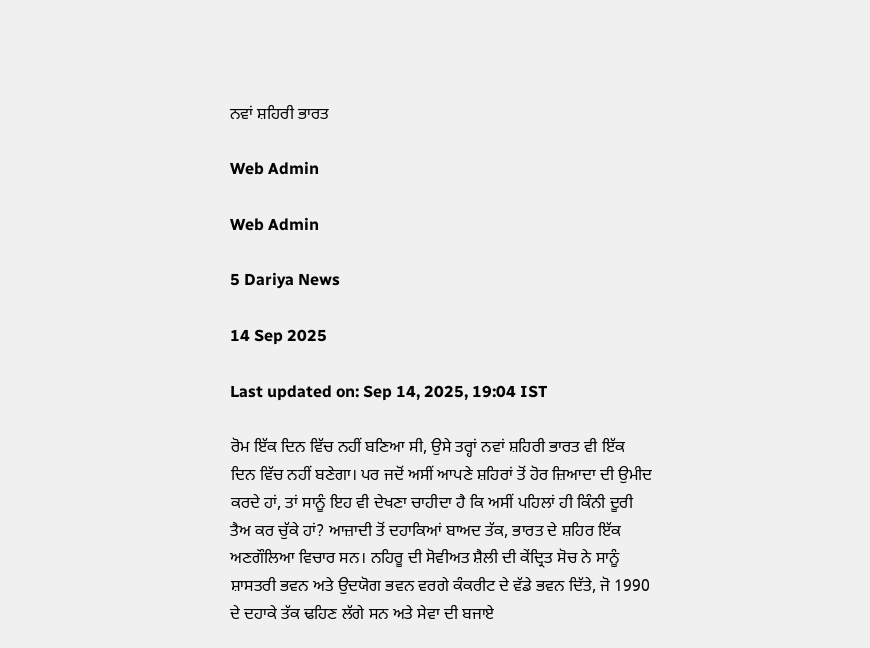ਨਵਾਂ ਸ਼ਹਿਰੀ ਭਾਰਤ

Web Admin

Web Admin

5 Dariya News

14 Sep 2025

Last updated on: Sep 14, 2025, 19:04 IST

ਰੋਮ ਇੱਕ ਦਿਨ ਵਿੱਚ ਨਹੀਂ ਬਣਿਆ ਸੀ, ਉਸੇ ਤਰ੍ਹਾਂ ਨਵਾਂ ਸ਼ਹਿਰੀ ਭਾਰਤ ਵੀ ਇੱਕ ਦਿਨ ਵਿੱਚ ਨਹੀਂ ਬਣੇਗਾ। ਪਰ ਜਦੋਂ ਅਸੀਂ ਆਪਣੇ ਸ਼ਹਿਰਾਂ ਤੋਂ ਹੋਰ ਜ਼ਿਆਦਾ ਦੀ ਉਮੀਦ ਕਰਦੇ ਹਾਂ, ਤਾਂ ਸਾਨੂੰ ਇਹ ਵੀ ਦੇਖਣਾ ਚਾਹੀਦਾ ਹੈ ਕਿ ਅਸੀਂ ਪਹਿਲਾਂ ਹੀ ਕਿੰਨੀ ਦੂਰੀ ਤੈਅ ਕਰ ਚੁੱਕੇ ਹਾਂ? ਆਜ਼ਾਦੀ ਤੋਂ ਦਹਾਕਿਆਂ ਬਾਅਦ ਤੱਕ, ਭਾਰਤ ਦੇ ਸ਼ਹਿਰ ਇੱਕ ਅਣਗੌਲਿਆ ਵਿਚਾਰ ਸਨ। ਨਹਿਰੂ ਦੀ ਸੋਵੀਅਤ ਸ਼ੈਲੀ ਦੀ ਕੇਂਦ੍ਰਿਤ ਸੋਚ ਨੇ ਸਾਨੂੰ ਸ਼ਾਸਤਰੀ ਭਵਨ ਅਤੇ ਉਦਯੋਗ ਭਵਨ ਵਰਗੇ ਕੰਕਰੀਟ ਦੇ ਵੱਡੇ ਭਵਨ ਦਿੱਤੇ, ਜੋ 1990 ਦੇ ਦਹਾਕੇ ਤੱਕ ਢਹਿਣ ਲੱਗੇ ਸਨ ਅਤੇ ਸੇਵਾ ਦੀ ਬਜਾਏ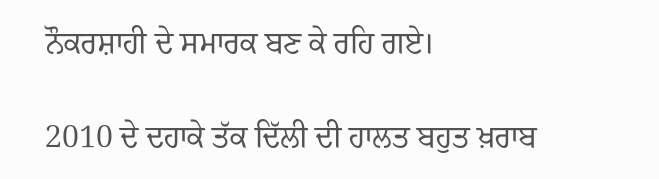ਨੌਕਰਸ਼ਾਹੀ ਦੇ ਸਮਾਰਕ ਬਣ ਕੇ ਰਹਿ ਗਏ।

2010 ਦੇ ਦਹਾਕੇ ਤੱਕ ਦਿੱਲੀ ਦੀ ਹਾਲਤ ਬਹੁਤ ਖ਼ਰਾਬ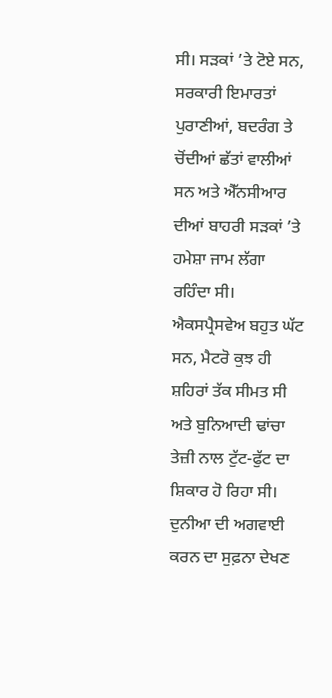ਸੀ। ਸੜਕਾਂ ’ਤੇ ਟੋਏ ਸਨ, ਸਰਕਾਰੀ ਇਮਾਰਤਾਂ ਪੁਰਾਣੀਆਂ, ਬਦਰੰਗ ਤੇ ਚੋਂਦੀਆਂ ਛੱਤਾਂ ਵਾਲੀਆਂ ਸਨ ਅਤੇ ਐੱਨਸੀਆਰ ਦੀਆਂ ਬਾਹਰੀ ਸੜਕਾਂ ’ਤੇ ਹਮੇਸ਼ਾ ਜਾਮ ਲੱਗਾ ਰਹਿੰਦਾ ਸੀ। ਐਕਸਪ੍ਰੈਸਵੇਅ ਬਹੁਤ ਘੱਟ ਸਨ, ਮੈਟਰੋ ਕੁਝ ਹੀ ਸ਼ਹਿਰਾਂ ਤੱਕ ਸੀਮਤ ਸੀ ਅਤੇ ਬੁਨਿਆਦੀ ਢਾਂਚਾ ਤੇਜ਼ੀ ਨਾਲ ਟੁੱਟ-ਫੁੱਟ ਦਾ ਸ਼ਿਕਾਰ ਹੋ ਰਿਹਾ ਸੀ। ਦੁਨੀਆ ਦੀ ਅਗਵਾਈ ਕਰਨ ਦਾ ਸੁਫ਼ਨਾ ਦੇਖਣ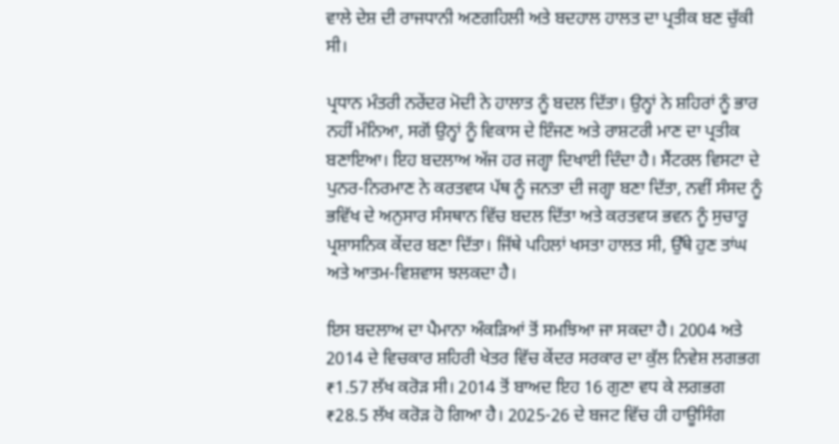ਵਾਲੇ ਦੇਸ਼ ਦੀ ਰਾਜਧਾਨੀ ਅਣਗਹਿਲੀ ਅਤੇ ਬਦਹਾਲ ਹਾਲਤ ਦਾ ਪ੍ਰਤੀਕ ਬਣ ਚੁੱਕੀ ਸੀ।

ਪ੍ਰਧਾਨ ਮੰਤਰੀ ਨਰੇਂਦਰ ਮੋਦੀ ਨੇ ਹਾਲਾਤ ਨੂੰ ਬਦਲ ਦਿੱਤਾ। ਉਨ੍ਹਾਂ ਨੇ ਸ਼ਹਿਰਾਂ ਨੂੰ ਭਾਰ ਨਹੀਂ ਮੰਨਿਆ, ਸਗੋਂ ਉਨ੍ਹਾਂ ਨੂੰ ਵਿਕਾਸ ਦੇ ਇੰਜਣ ਅਤੇ ਰਾਸ਼ਟਰੀ ਮਾਣ ਦਾ ਪ੍ਰਤੀਕ ਬਣਾਇਆ। ਇਹ ਬਦਲਾਅ ਅੱਜ ਹਰ ਜਗ੍ਹਾ ਦਿਖਾਈ ਦਿੰਦਾ ਹੈ। ਸੈਂਟਰਲ ਵਿਸਟਾ ਦੇ ਪੁਨਰ-ਨਿਰਮਾਣ ਨੇ ਕਰਤਵਯ ਪੱਥ ਨੂੰ ਜਨਤਾ ਦੀ ਜਗ੍ਹਾ ਬਣਾ ਦਿੱਤਾ, ਨਵੀਂ ਸੰਸਦ ਨੂੰ ਭਵਿੱਖ ਦੇ ਅਨੁਸਾਰ ਸੰਸਥਾਨ ਵਿੱਚ ਬਦਲ ਦਿੱਤਾ ਅਤੇ ਕਰਤਵਯ ਭਵਨ ਨੂੰ ਸੁਚਾਰੂ ਪ੍ਰਸ਼ਾਸਨਿਕ ਕੇਂਦਰ ਬਣਾ ਦਿੱਤਾ। ਜਿੱਥੇ ਪਹਿਲਾਂ ਖਸਤਾ ਹਾਲਤ ਸੀ, ਉੱਥੇ ਹੁਣ ਤਾਂਘ ਅਤੇ ਆਤਮ-ਵਿਸ਼ਵਾਸ ਝਲਕਦਾ ਹੈ।

ਇਸ ਬਦਲਾਅ ਦਾ ਪੈਮਾਨਾ ਅੰਕੜਿਆਂ ਤੋਂ ਸਮਝਿਆ ਜਾ ਸਕਦਾ ਹੈ। 2004 ਅਤੇ 2014 ਦੇ ਵਿਚਕਾਰ ਸ਼ਹਿਰੀ ਖੇਤਰ ਵਿੱਚ ਕੇਂਦਰ ਸਰਕਾਰ ਦਾ ਕੁੱਲ ਨਿਵੇਸ਼ ਲਗਭਗ ₹1.57 ਲੱਖ ਕਰੋੜ ਸੀ। 2014 ਤੋਂ ਬਾਅਦ ਇਹ 16 ਗੁਣਾ ਵਧ ਕੇ ਲਗਭਗ ₹28.5 ਲੱਖ ਕਰੋੜ ਹੋ ਗਿਆ ਹੈ। 2025-26 ਦੇ ਬਜਟ ਵਿੱਚ ਹੀ ਹਾਊਸਿੰਗ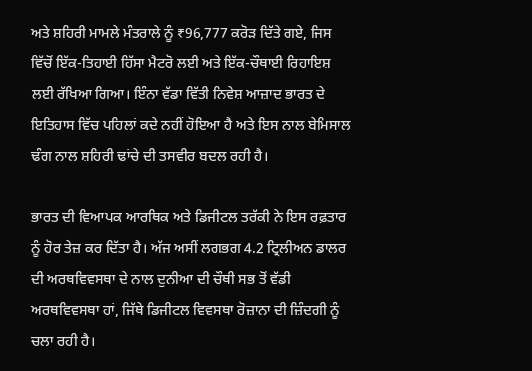ਅਤੇ ਸ਼ਹਿਰੀ ਮਾਮਲੇ ਮੰਤਰਾਲੇ ਨੂੰ ₹96,777 ਕਰੋੜ ਦਿੱਤੇ ਗਏ, ਜਿਸ ਵਿੱਚੋਂ ਇੱਕ-ਤਿਹਾਈ ਹਿੱਸਾ ਮੈਟਰੋ ਲਈ ਅਤੇ ਇੱਕ-ਚੌਥਾਈ ਰਿਹਾਇਸ਼ ਲਈ ਰੱਖਿਆ ਗਿਆ। ਇੰਨਾ ਵੱਡਾ ਵਿੱਤੀ ਨਿਵੇਸ਼ ਆਜ਼ਾਦ ਭਾਰਤ ਦੇ ਇਤਿਹਾਸ ਵਿੱਚ ਪਹਿਲਾਂ ਕਦੇ ਨਹੀਂ ਹੋਇਆ ਹੈ ਅਤੇ ਇਸ ਨਾਲ ਬੇਮਿਸਾਲ ਢੰਗ ਨਾਲ ਸ਼ਹਿਰੀ ਢਾਂਚੇ ਦੀ ਤਸਵੀਰ ਬਦਲ ਰਹੀ ਹੈ।

ਭਾਰਤ ਦੀ ਵਿਆਪਕ ਆਰਥਿਕ ਅਤੇ ਡਿਜੀਟਲ ਤਰੱਕੀ ਨੇ ਇਸ ਰਫ਼ਤਾਰ ਨੂੰ ਹੋਰ ਤੇਜ਼ ਕਰ ਦਿੱਤਾ ਹੈ। ਅੱਜ ਅਸੀਂ ਲਗਭਗ 4.2 ਟ੍ਰਿਲੀਅਨ ਡਾਲਰ ਦੀ ਅਰਥਵਿਵਸਥਾ ਦੇ ਨਾਲ ਦੁਨੀਆ ਦੀ ਚੌਥੀ ਸਭ ਤੋਂ ਵੱਡੀ ਅਰਥਵਿਵਸਥਾ ਹਾਂ, ਜਿੱਥੇ ਡਿਜੀਟਲ ਵਿਵਸਥਾ ਰੋਜ਼ਾਨਾ ਦੀ ਜ਼ਿੰਦਗੀ ਨੂੰ ਚਲਾ ਰਹੀ ਹੈ।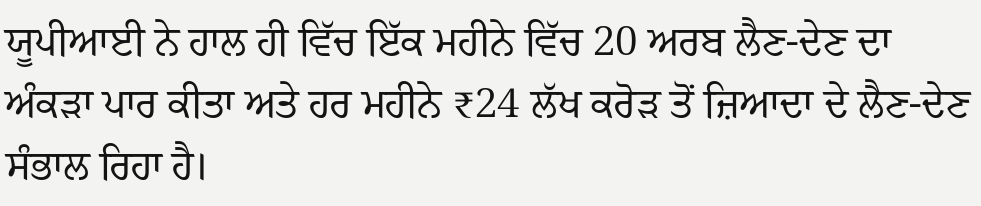ਯੂਪੀਆਈ ਨੇ ਹਾਲ ਹੀ ਵਿੱਚ ਇੱਕ ਮਹੀਨੇ ਵਿੱਚ 20 ਅਰਬ ਲੈਣ-ਦੇਣ ਦਾ ਅੰਕੜਾ ਪਾਰ ਕੀਤਾ ਅਤੇ ਹਰ ਮਹੀਨੇ ₹24 ਲੱਖ ਕਰੋੜ ਤੋਂ ਜ਼ਿਆਦਾ ਦੇ ਲੈਣ-ਦੇਣ ਸੰਭਾਲ ਰਿਹਾ ਹੈ।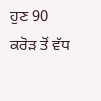ਹੁਣ 90 ਕਰੋੜ ਤੋਂ ਵੱਧ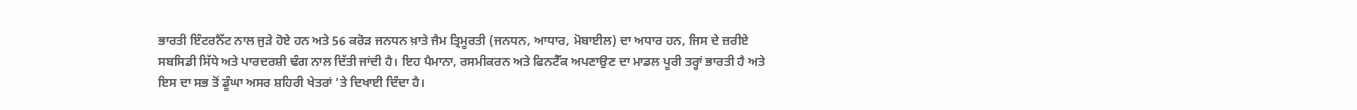ਭਾਰਤੀ ਇੰਟਰਨੈੱਟ ਨਾਲ ਜੁੜੇ ਹੋਏ ਹਨ ਅਤੇ 56 ਕਰੋੜ ਜਨਧਨ ਖ਼ਾਤੇ ਜੈਮ ਤ੍ਰਿਮੂਰਤੀ (ਜਨਧਨ, ਆਧਾਰ, ਮੋਬਾਈਲ) ਦਾ ਅਧਾਰ ਹਨ, ਜਿਸ ਦੇ ਜ਼ਰੀਏ ਸਬਸਿਡੀ ਸਿੱਧੇ ਅਤੇ ਪਾਰਦਰਸ਼ੀ ਢੰਗ ਨਾਲ ਦਿੱਤੀ ਜਾਂਦੀ ਹੈ। ਇਹ ਪੈਮਾਨਾ, ਰਸਮੀਕਰਨ ਅਤੇ ਫਿਨਟੈੱਕ ਅਪਣਾਉਣ ਦਾ ਮਾਡਲ ਪੂਰੀ ਤਰ੍ਹਾਂ ਭਾਰਤੀ ਹੈ ਅਤੇ ਇਸ ਦਾ ਸਭ ਤੋਂ ਡੂੰਘਾ ਅਸਰ ਸ਼ਹਿਰੀ ਖੇਤਰਾਂ ’ਤੇ ਦਿਖਾਈ ਦਿੰਦਾ ਹੈ।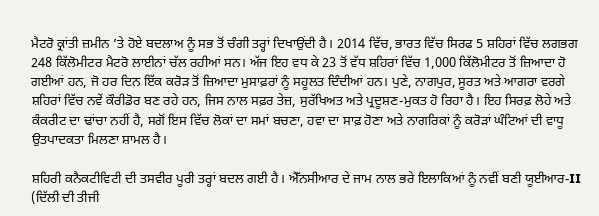ਮੈਟਰੋ ਕ੍ਰਾਂਤੀ ਜ਼ਮੀਨ ’ਤੇ ਹੋਏ ਬਦਲਾਅ ਨੂੰ ਸਭ ਤੋਂ ਚੰਗੀ ਤਰ੍ਹਾਂ ਦਿਖਾਉਂਦੀ ਹੈ। 2014 ਵਿੱਚ, ਭਾਰਤ ਵਿੱਚ ਸਿਰਫ 5 ਸ਼ਹਿਰਾਂ ਵਿੱਚ ਲਗਭਗ 248 ਕਿੱਲੋਮੀਟਰ ਮੈਟਰੋ ਲਾਈਨਾਂ ਚੱਲ ਰਹੀਆਂ ਸਨ। ਅੱਜ ਇਹ ਵਧ ਕੇ 23 ਤੋਂ ਵੱਧ ਸ਼ਹਿਰਾਂ ਵਿੱਚ 1,000 ਕਿੱਲੋਮੀਟਰ ਤੋਂ ਜ਼ਿਆਦਾ ਹੋ ਗਈਆਂ ਹਨ, ਜੋ ਹਰ ਦਿਨ ਇੱਕ ਕਰੋੜ ਤੋਂ ਜ਼ਿਆਦਾ ਮੁਸਾਫ਼ਰਾਂ ਨੂੰ ਸਹੂਲਤ ਦਿੰਦੀਆਂ ਹਨ। ਪੁਣੇ, ਨਾਗਪੁਰ, ਸੂਰਤ ਅਤੇ ਆਗਰਾ ਵਰਗੇ ਸ਼ਹਿਰਾਂ ਵਿੱਚ ਨਵੇਂ ਕੌਰੀਡੋਰ ਬਣ ਰਹੇ ਹਨ, ਜਿਸ ਨਾਲ ਸਫ਼ਰ ਤੇਜ਼, ਸੁਰੱਖਿਅਤ ਅਤੇ ਪ੍ਰਦੂਸ਼ਣ-ਮੁਕਤ ਹੋ ਰਿਹਾ ਹੈ। ਇਹ ਸਿਰਫ਼ ਲੋਹੇ ਅਤੇ ਕੰਕਰੀਟ ਦਾ ਢਾਂਚਾ ਨਹੀਂ ਹੈ, ਸਗੋਂ ਇਸ ਵਿੱਚ ਲੋਕਾਂ ਦਾ ਸਮਾਂ ਬਚਣਾ, ਹਵਾ ਦਾ ਸਾਫ਼ ਹੋਣਾ ਅਤੇ ਨਾਗਰਿਕਾਂ ਨੂੰ ਕਰੋੜਾਂ ਘੰਟਿਆਂ ਦੀ ਵਾਧੂ ਉਤਪਾਦਕਤਾ ਮਿਲਣਾ ਸ਼ਾਮਲ ਹੈ।

ਸ਼ਹਿਰੀ ਕਨੈਕਟੀਵਿਟੀ ਦੀ ਤਸਵੀਰ ਪੂਰੀ ਤਰ੍ਹਾਂ ਬਦਲ ਗਈ ਹੈ। ਐੱਨਸੀਆਰ ਦੇ ਜਾਮ ਨਾਲ ਭਰੇ ਇਲਾਕਿਆਂ ਨੂੰ ਨਵੀਂ ਬਣੀ ਯੂਈਆਰ-II (ਦਿੱਲੀ ਦੀ ਤੀਜੀ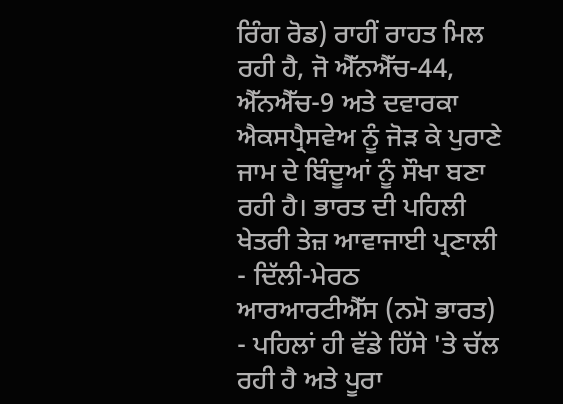ਰਿੰਗ ਰੋਡ) ਰਾਹੀਂ ਰਾਹਤ ਮਿਲ ਰਹੀ ਹੈ, ਜੋ ਐੱਨਐੱਚ-44, ਐੱਨਐੱਚ-9 ਅਤੇ ਦਵਾਰਕਾ ਐਕਸਪ੍ਰੈਸਵੇਅ ਨੂੰ ਜੋੜ ਕੇ ਪੁਰਾਣੇ ਜਾਮ ਦੇ ਬਿੰਦੂਆਂ ਨੂੰ ਸੌਖਾ ਬਣਾ ਰਹੀ ਹੈ। ਭਾਰਤ ਦੀ ਪਹਿਲੀ ਖੇਤਰੀ ਤੇਜ਼ ਆਵਾਜਾਈ ਪ੍ਰਣਾਲੀ - ਦਿੱਲੀ-ਮੇਰਠ ਆਰਆਰਟੀਐੱਸ (ਨਮੋ ਭਾਰਤ) - ਪਹਿਲਾਂ ਹੀ ਵੱਡੇ ਹਿੱਸੇ 'ਤੇ ਚੱਲ ਰਹੀ ਹੈ ਅਤੇ ਪੂਰਾ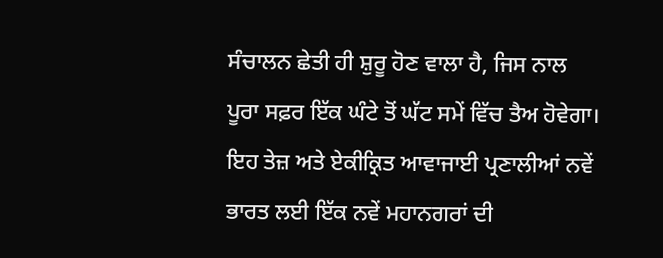ਸੰਚਾਲਨ ਛੇਤੀ ਹੀ ਸ਼ੁਰੂ ਹੋਣ ਵਾਲਾ ਹੈ, ਜਿਸ ਨਾਲ ਪੂਰਾ ਸਫ਼ਰ ਇੱਕ ਘੰਟੇ ਤੋਂ ਘੱਟ ਸਮੇਂ ਵਿੱਚ ਤੈਅ ਹੋਵੇਗਾ। ਇਹ ਤੇਜ਼ ਅਤੇ ਏਕੀਕ੍ਰਿਤ ਆਵਾਜਾਈ ਪ੍ਰਣਾਲੀਆਂ ਨਵੇਂ ਭਾਰਤ ਲਈ ਇੱਕ ਨਵੇਂ ਮਹਾਨਗਰਾਂ ਦੀ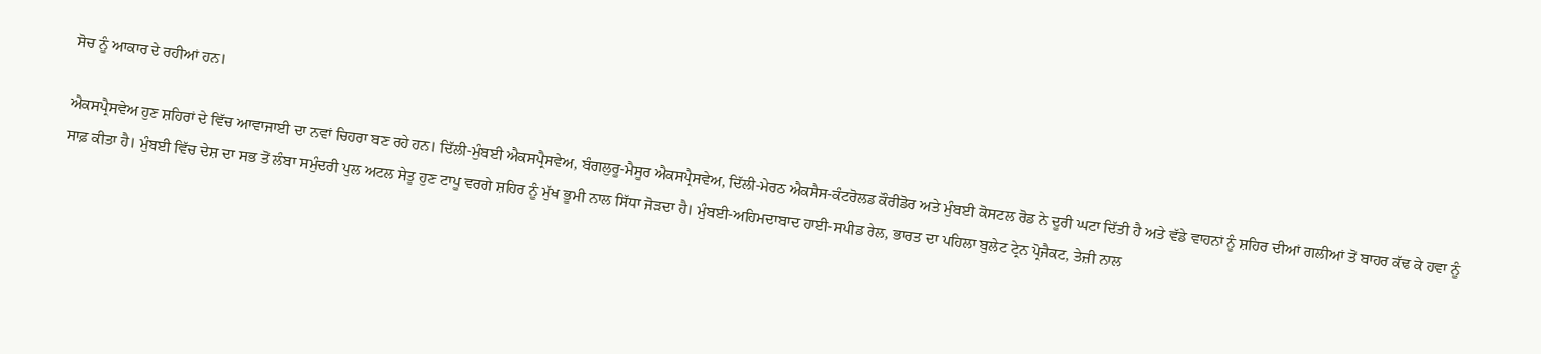ਸੋਚ ਨੂੰ ਆਕਾਰ ਦੇ ਰਹੀਆਂ ਹਨ।

ਐਕਸਪ੍ਰੈਸਵੇਅ ਹੁਣ ਸ਼ਹਿਰਾਂ ਦੇ ਵਿੱਚ ਆਵਾਜਾਈ ਦਾ ਨਵਾਂ ਚਿਹਰਾ ਬਣ ਰਹੇ ਹਨ। ਦਿੱਲੀ-ਮੁੰਬਈ ਐਕਸਪ੍ਰੈਸਵੇਅ, ਬੰਗਲੁਰੂ-ਮੈਸੂਰ ਐਕਸਪ੍ਰੈਸਵੇਅ, ਦਿੱਲੀ-ਮੇਰਠ ਐਕਸੈਸ-ਕੰਟਰੋਲਡ ਕੌਰੀਡੋਰ ਅਤੇ ਮੁੰਬਈ ਕੋਸਟਲ ਰੋਡ ਨੇ ਦੂਰੀ ਘਟਾ ਦਿੱਤੀ ਹੈ ਅਤੇ ਵੱਡੇ ਵਾਹਨਾਂ ਨੂੰ ਸ਼ਹਿਰ ਦੀਆਂ ਗਲੀਆਂ ਤੋਂ ਬਾਹਰ ਕੱਢ ਕੇ ਹਵਾ ਨੂੰ ਸਾਫ਼ ਕੀਤਾ ਹੈ। ਮੁੰਬਈ ਵਿੱਚ ਦੇਸ਼ ਦਾ ਸਭ ਤੋਂ ਲੰਬਾ ਸਮੁੰਦਰੀ ਪੁਲ ਅਟਲ ਸੇਤੂ ਹੁਣ ਟਾਪੂ ਵਰਗੇ ਸ਼ਹਿਰ ਨੂੰ ਮੁੱਖ ਭੂਮੀ ਨਾਲ ਸਿੱਧਾ ਜੋੜਦਾ ਹੈ। ਮੁੰਬਈ-ਅਹਿਮਦਾਬਾਦ ਹਾਈ-ਸਪੀਡ ਰੇਲ, ਭਾਰਤ ਦਾ ਪਹਿਲਾ ਬੁਲੇਟ ਟ੍ਰੇਨ ਪ੍ਰੋਜੈਕਟ, ਤੇਜ਼ੀ ਨਾਲ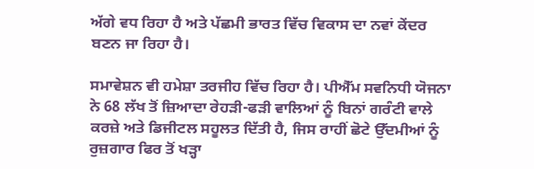ਅੱਗੇ ਵਧ ਰਿਹਾ ਹੈ ਅਤੇ ਪੱਛਮੀ ਭਾਰਤ ਵਿੱਚ ਵਿਕਾਸ ਦਾ ਨਵਾਂ ਕੇਂਦਰ ਬਣਨ ਜਾ ਰਿਹਾ ਹੈ।

ਸਮਾਵੇਸ਼ਨ ਵੀ ਹਮੇਸ਼ਾ ਤਰਜੀਹ ਵਿੱਚ ਰਿਹਾ ਹੈ। ਪੀਐੱਮ ਸਵਨਿਧੀ ਯੋਜਨਾ ਨੇ 68 ਲੱਖ ਤੋਂ ਜ਼ਿਆਦਾ ਰੇਹੜੀ-ਫੜੀ ਵਾਲਿਆਂ ਨੂੰ ਬਿਨਾਂ ਗਰੰਟੀ ਵਾਲੇ ਕਰਜ਼ੇ ਅਤੇ ਡਿਜੀਟਲ ਸਹੂਲਤ ਦਿੱਤੀ ਹੈ, ਜਿਸ ਰਾਹੀਂ ਛੋਟੇ ਉੱਦਮੀਆਂ ਨੂੰ ਰੁਜ਼ਗਾਰ ਫਿਰ ਤੋਂ ਖੜ੍ਹਾ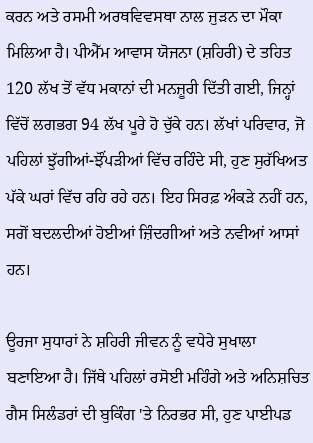ਕਰਨ ਅਤੇ ਰਸਮੀ ਅਰਥਵਿਵਸਥਾ ਨਾਲ ਜੁੜਨ ਦਾ ਮੌਕਾ ਮਿਲਿਆ ਹੈ। ਪੀਐੱਮ ਆਵਾਸ ਯੋਜਨਾ (ਸ਼ਹਿਰੀ) ਦੇ ਤਹਿਤ 120 ਲੱਖ ਤੋਂ ਵੱਧ ਮਕਾਨਾਂ ਦੀ ਮਨਜ਼ੂਰੀ ਦਿੱਤੀ ਗਈ, ਜਿਨ੍ਹਾਂ ਵਿੱਚੋਂ ਲਗਭਗ 94 ਲੱਖ ਪੂਰੇ ਹੋ ਚੁੱਕੇ ਹਨ। ਲੱਖਾਂ ਪਰਿਵਾਰ, ਜੋ ਪਹਿਲਾਂ ਝੁੱਗੀਆਂ-ਝੌਂਪੜੀਆਂ ਵਿੱਚ ਰਹਿੰਦੇ ਸੀ, ਹੁਣ ਸੁਰੱਖਿਅਤ ਪੱਕੇ ਘਰਾਂ ਵਿੱਚ ਰਹਿ ਰਹੇ ਹਨ। ਇਹ ਸਿਰਫ਼ ਅੰਕੜੇ ਨਹੀਂ ਹਨ, ਸਗੋਂ ਬਦਲਦੀਆਂ ਹੋਈਆਂ ਜ਼ਿੰਦਗੀਆਂ ਅਤੇ ਨਵੀਆਂ ਆਸਾਂ ਹਨ।

ਊਰਜਾ ਸੁਧਾਰਾਂ ਨੇ ਸ਼ਹਿਰੀ ਜੀਵਨ ਨੂੰ ਵਧੇਰੇ ਸੁਖਾਲਾ ਬਣਾਇਆ ਹੈ। ਜਿੱਥੇ ਪਹਿਲਾਂ ਰਸੋਈ ਮਹਿੰਗੇ ਅਤੇ ਅਨਿਸ਼ਚਿਤ ਗੈਸ ਸਿਲੰਡਰਾਂ ਦੀ ਬੁਕਿੰਗ 'ਤੇ ਨਿਰਭਰ ਸੀ, ਹੁਣ ਪਾਈਪਡ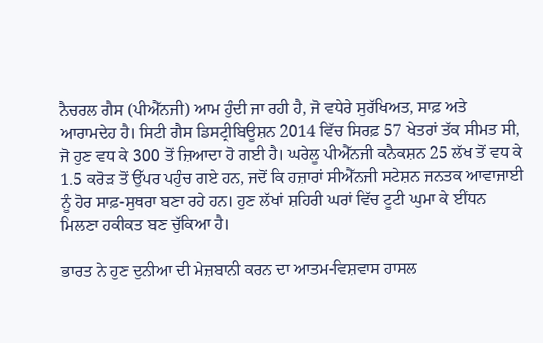ਨੈਚਰਲ ਗੈਸ (ਪੀਐੱਨਜੀ) ਆਮ ਹੁੰਦੀ ਜਾ ਰਹੀ ਹੈ, ਜੋ ਵਧੇਰੇ ਸੁਰੱਖਿਅਤ, ਸਾਫ਼ ਅਤੇ ਆਰਾਮਦੇਹ ਹੈ। ਸਿਟੀ ਗੈਸ ਡਿਸਟ੍ਰੀਬਿਊਸ਼ਨ 2014 ਵਿੱਚ ਸਿਰਫ਼ 57 ਖੇਤਰਾਂ ਤੱਕ ਸੀਮਤ ਸੀ, ਜੋ ਹੁਣ ਵਧ ਕੇ 300 ਤੋਂ ਜ਼ਿਆਦਾ ਹੋ ਗਈ ਹੈ। ਘਰੇਲੂ ਪੀਐੱਨਜੀ ਕਨੈਕਸ਼ਨ 25 ਲੱਖ ਤੋਂ ਵਧ ਕੇ 1.5 ਕਰੋੜ ਤੋਂ ਉੱਪਰ ਪਹੁੰਚ ਗਏ ਹਨ, ਜਦੋਂ ਕਿ ਹਜ਼ਾਰਾਂ ਸੀਐੱਨਜੀ ਸਟੇਸ਼ਨ ਜਨਤਕ ਆਵਾਜਾਈ ਨੂੰ ਹੋਰ ਸਾਫ਼-ਸੁਥਰਾ ਬਣਾ ਰਹੇ ਹਨ। ਹੁਣ ਲੱਖਾਂ ਸ਼ਹਿਰੀ ਘਰਾਂ ਵਿੱਚ ਟੂਟੀ ਘੁਮਾ ਕੇ ਈਂਧਨ ਮਿਲਣਾ ਹਕੀਕਤ ਬਣ ਚੁੱਕਿਆ ਹੈ।

ਭਾਰਤ ਨੇ ਹੁਣ ਦੁਨੀਆ ਦੀ ਮੇਜ਼ਬਾਨੀ ਕਰਨ ਦਾ ਆਤਮ-ਵਿਸ਼ਵਾਸ ਹਾਸਲ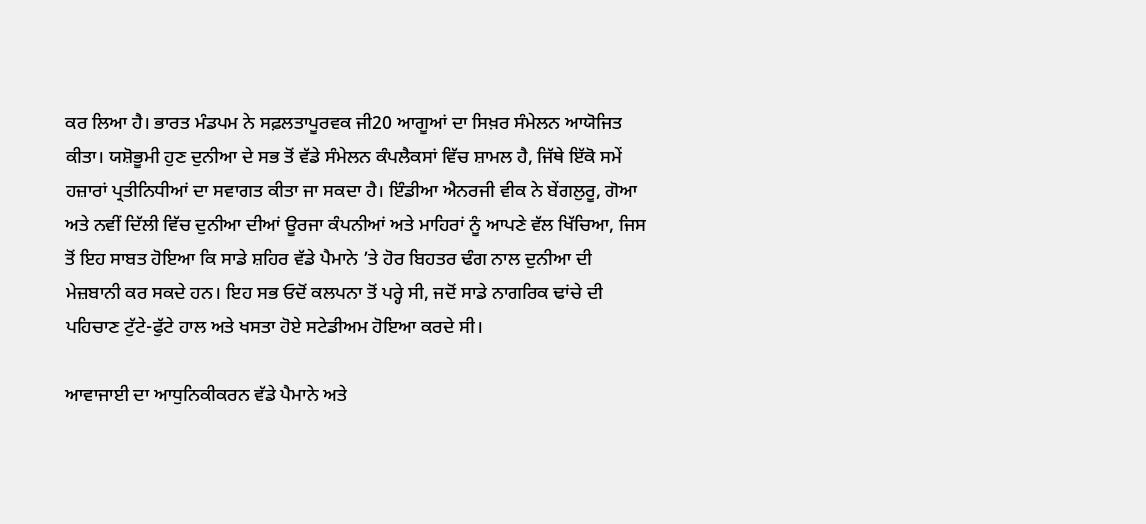ਕਰ ਲਿਆ ਹੈ। ਭਾਰਤ ਮੰਡਪਮ ਨੇ ਸਫ਼ਲਤਾਪੂਰਵਕ ਜੀ20 ਆਗੂਆਂ ਦਾ ਸਿਖ਼ਰ ਸੰਮੇਲਨ ਆਯੋਜਿਤ ਕੀਤਾ। ਯਸ਼ੋਭੂਮੀ ਹੁਣ ਦੁਨੀਆ ਦੇ ਸਭ ਤੋਂ ਵੱਡੇ ਸੰਮੇਲਨ ਕੰਪਲੈਕਸਾਂ ਵਿੱਚ ਸ਼ਾਮਲ ਹੈ, ਜਿੱਥੇ ਇੱਕੋ ਸਮੇਂ ਹਜ਼ਾਰਾਂ ਪ੍ਰਤੀਨਿਧੀਆਂ ਦਾ ਸਵਾਗਤ ਕੀਤਾ ਜਾ ਸਕਦਾ ਹੈ। ਇੰਡੀਆ ਐਨਰਜੀ ਵੀਕ ਨੇ ਬੇਂਗਲੁਰੂ, ਗੋਆ ਅਤੇ ਨਵੀਂ ਦਿੱਲੀ ਵਿੱਚ ਦੁਨੀਆ ਦੀਆਂ ਊਰਜਾ ਕੰਪਨੀਆਂ ਅਤੇ ਮਾਹਿਰਾਂ ਨੂੰ ਆਪਣੇ ਵੱਲ ਖਿੱਚਿਆ, ਜਿਸ ਤੋਂ ਇਹ ਸਾਬਤ ਹੋਇਆ ਕਿ ਸਾਡੇ ਸ਼ਹਿਰ ਵੱਡੇ ਪੈਮਾਨੇ ’ਤੇ ਹੋਰ ਬਿਹਤਰ ਢੰਗ ਨਾਲ ਦੁਨੀਆ ਦੀ ਮੇਜ਼ਬਾਨੀ ਕਰ ਸਕਦੇ ਹਨ। ਇਹ ਸਭ ਓਦੋਂ ਕਲਪਨਾ ਤੋਂ ਪਰ੍ਹੇ ਸੀ, ਜਦੋਂ ਸਾਡੇ ਨਾਗਰਿਕ ਢਾਂਚੇ ਦੀ ਪਹਿਚਾਣ ਟੁੱਟੇ-ਫੁੱਟੇ ਹਾਲ ਅਤੇ ਖਸਤਾ ਹੋਏ ਸਟੇਡੀਅਮ ਹੋਇਆ ਕਰਦੇ ਸੀ।

ਆਵਾਜਾਈ ਦਾ ਆਧੁਨਿਕੀਕਰਨ ਵੱਡੇ ਪੈਮਾਨੇ ਅਤੇ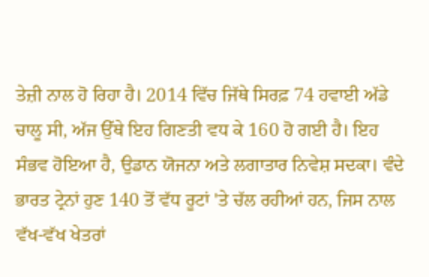ਤੇਜ਼ੀ ਨਾਲ ਹੋ ਰਿਹਾ ਹੈ। 2014 ਵਿੱਚ ਜਿੱਥੇ ਸਿਰਫ਼ 74 ਹਵਾਈ ਅੱਡੇ ਚਾਲੂ ਸੀ, ਅੱਜ ਉੱਥੇ ਇਹ ਗਿਣਤੀ ਵਧ ਕੇ 160 ਹੋ ਗਈ ਹੈ। ਇਹ ਸੰਭਵ ਹੋਇਆ ਹੈ, ਉਡਾਨ ਯੋਜਨਾ ਅਤੇ ਲਗਾਤਾਰ ਨਿਵੇਸ਼ ਸਦਕਾ। ਵੰਦੇ ਭਾਰਤ ਟ੍ਰੇਨਾਂ ਹੁਣ 140 ਤੋਂ ਵੱਧ ਰੂਟਾਂ 'ਤੇ ਚੱਲ ਰਹੀਆਂ ਹਨ, ਜਿਸ ਨਾਲ ਵੱਖ-ਵੱਖ ਖੇਤਰਾਂ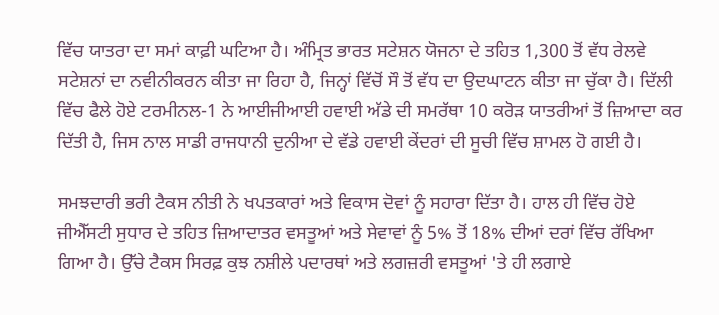ਵਿੱਚ ਯਾਤਰਾ ਦਾ ਸਮਾਂ ਕਾਫ਼ੀ ਘਟਿਆ ਹੈ। ਅੰਮ੍ਰਿਤ ਭਾਰਤ ਸਟੇਸ਼ਨ ਯੋਜਨਾ ਦੇ ਤਹਿਤ 1,300 ਤੋਂ ਵੱਧ ਰੇਲਵੇ ਸਟੇਸ਼ਨਾਂ ਦਾ ਨਵੀਨੀਕਰਨ ਕੀਤਾ ਜਾ ਰਿਹਾ ਹੈ, ਜਿਨ੍ਹਾਂ ਵਿੱਚੋਂ ਸੌ ਤੋਂ ਵੱਧ ਦਾ ਉਦਘਾਟਨ ਕੀਤਾ ਜਾ ਚੁੱਕਾ ਹੈ। ਦਿੱਲੀ ਵਿੱਚ ਫੈਲੇ ਹੋਏ ਟਰਮੀਨਲ-1 ਨੇ ਆਈਜੀਆਈ ਹਵਾਈ ਅੱਡੇ ਦੀ ਸਮਰੱਥਾ 10 ਕਰੋੜ ਯਾਤਰੀਆਂ ਤੋਂ ਜ਼ਿਆਦਾ ਕਰ ਦਿੱਤੀ ਹੈ, ਜਿਸ ਨਾਲ ਸਾਡੀ ਰਾਜਧਾਨੀ ਦੁਨੀਆ ਦੇ ਵੱਡੇ ਹਵਾਈ ਕੇਂਦਰਾਂ ਦੀ ਸੂਚੀ ਵਿੱਚ ਸ਼ਾਮਲ ਹੋ ਗਈ ਹੈ।

ਸਮਝਦਾਰੀ ਭਰੀ ਟੈਕਸ ਨੀਤੀ ਨੇ ਖਪਤਕਾਰਾਂ ਅਤੇ ਵਿਕਾਸ ਦੋਵਾਂ ਨੂੰ ਸਹਾਰਾ ਦਿੱਤਾ ਹੈ। ਹਾਲ ਹੀ ਵਿੱਚ ਹੋਏ ਜੀਐੱਸਟੀ ਸੁਧਾਰ ਦੇ ਤਹਿਤ ਜ਼ਿਆਦਾਤਰ ਵਸਤੂਆਂ ਅਤੇ ਸੇਵਾਵਾਂ ਨੂੰ 5% ਤੋਂ 18% ਦੀਆਂ ਦਰਾਂ ਵਿੱਚ ਰੱਖਿਆ ਗਿਆ ਹੈ। ਉੱਚੇ ਟੈਕਸ ਸਿਰਫ਼ ਕੁਝ ਨਸ਼ੀਲੇ ਪਦਾਰਥਾਂ ਅਤੇ ਲਗਜ਼ਰੀ ਵਸਤੂਆਂ 'ਤੇ ਹੀ ਲਗਾਏ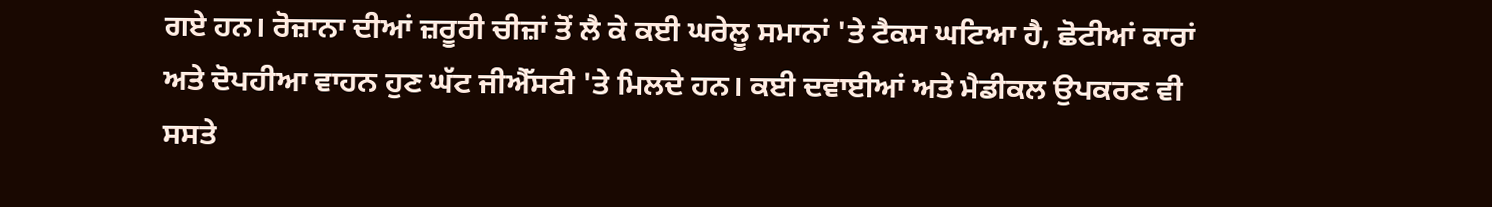ਗਏ ਹਨ। ਰੋਜ਼ਾਨਾ ਦੀਆਂ ਜ਼ਰੂਰੀ ਚੀਜ਼ਾਂ ਤੋਂ ਲੈ ਕੇ ਕਈ ਘਰੇਲੂ ਸਮਾਨਾਂ 'ਤੇ ਟੈਕਸ ਘਟਿਆ ਹੈ, ਛੋਟੀਆਂ ਕਾਰਾਂ ਅਤੇ ਦੋਪਹੀਆ ਵਾਹਨ ਹੁਣ ਘੱਟ ਜੀਐੱਸਟੀ 'ਤੇ ਮਿਲਦੇ ਹਨ। ਕਈ ਦਵਾਈਆਂ ਅਤੇ ਮੈਡੀਕਲ ਉਪਕਰਣ ਵੀ ਸਸਤੇ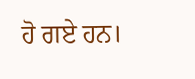ਹੋ ਗਏ ਹਨ।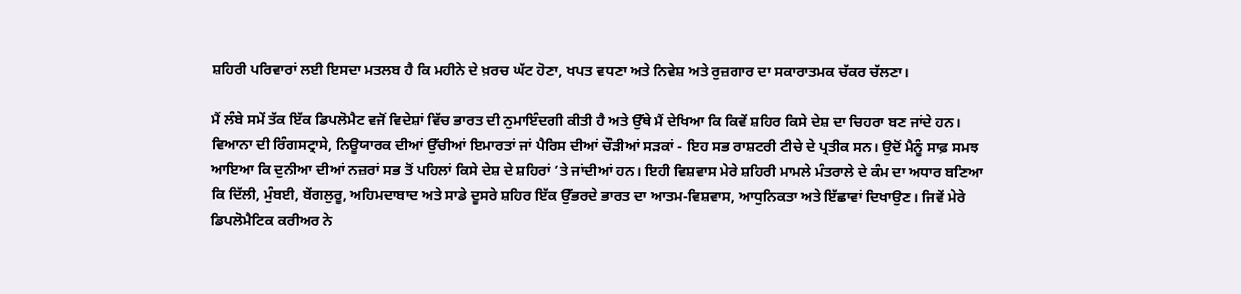ਸ਼ਹਿਰੀ ਪਰਿਵਾਰਾਂ ਲਈ ਇਸਦਾ ਮਤਲਬ ਹੈ ਕਿ ਮਹੀਨੇ ਦੇ ਖ਼ਰਚ ਘੱਟ ਹੋਣਾ, ਖਪਤ ਵਧਣਾ ਅਤੇ ਨਿਵੇਸ਼ ਅਤੇ ਰੁਜ਼ਗਾਰ ਦਾ ਸਕਾਰਾਤਮਕ ਚੱਕਰ ਚੱਲਣਾ।

ਮੈਂ ਲੰਬੇ ਸਮੇਂ ਤੱਕ ਇੱਕ ਡਿਪਲੋਮੈਟ ਵਜੋਂ ਵਿਦੇਸ਼ਾਂ ਵਿੱਚ ਭਾਰਤ ਦੀ ਨੁਮਾਇੰਦਗੀ ਕੀਤੀ ਹੈ ਅਤੇ ਉੱਥੇ ਮੈਂ ਦੇਖਿਆ ਕਿ ਕਿਵੇਂ ਸ਼ਹਿਰ ਕਿਸੇ ਦੇਸ਼ ਦਾ ਚਿਹਰਾ ਬਣ ਜਾਂਦੇ ਹਨ। ਵਿਆਨਾ ਦੀ ਰਿੰਗਸਟ੍ਰਾਸੇ, ਨਿਊਯਾਰਕ ਦੀਆਂ ਉੱਚੀਆਂ ਇਮਾਰਤਾਂ ਜਾਂ ਪੈਰਿਸ ਦੀਆਂ ਚੌੜੀਆਂ ਸੜਕਾਂ - ਇਹ ਸਭ ਰਾਸ਼ਟਰੀ ਟੀਚੇ ਦੇ ਪ੍ਰਤੀਕ ਸਨ। ਉਦੋਂ ਮੈਨੂੰ ਸਾਫ਼ ਸਮਝ ਆਇਆ ਕਿ ਦੁਨੀਆ ਦੀਆਂ ਨਜ਼ਰਾਂ ਸਭ ਤੋਂ ਪਹਿਲਾਂ ਕਿਸੇ ਦੇਸ਼ ਦੇ ਸ਼ਹਿਰਾਂ ’ਤੇ ਜਾਂਦੀਆਂ ਹਨ। ਇਹੀ ਵਿਸ਼ਵਾਸ ਮੇਰੇ ਸ਼ਹਿਰੀ ਮਾਮਲੇ ਮੰਤਰਾਲੇ ਦੇ ਕੰਮ ਦਾ ਅਧਾਰ ਬਣਿਆ ਕਿ ਦਿੱਲੀ, ਮੁੰਬਈ, ਬੇਂਗਲੁਰੂ, ਅਹਿਮਦਾਬਾਦ ਅਤੇ ਸਾਡੇ ਦੂਸਰੇ ਸ਼ਹਿਰ ਇੱਕ ਉੱਭਰਦੇ ਭਾਰਤ ਦਾ ਆਤਮ-ਵਿਸ਼ਵਾਸ, ਆਧੁਨਿਕਤਾ ਅਤੇ ਇੱਛਾਵਾਂ ਦਿਖਾਉਣ। ਜਿਵੇਂ ਮੇਰੇ ਡਿਪਲੋਮੈਟਿਕ ਕਰੀਅਰ ਨੇ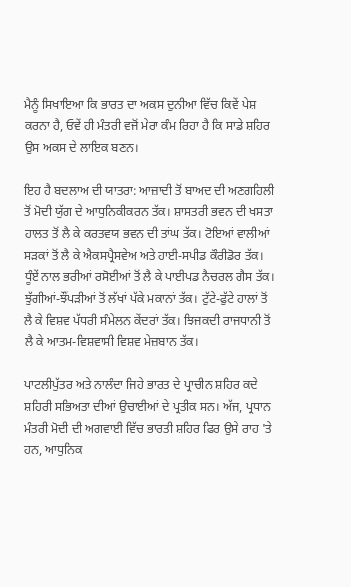ਮੈਨੂੰ ਸਿਖਾਇਆ ਕਿ ਭਾਰਤ ਦਾ ਅਕਸ ਦੁਨੀਆ ਵਿੱਚ ਕਿਵੇਂ ਪੇਸ਼ ਕਰਨਾ ਹੈ, ਓਵੇਂ ਹੀ ਮੰਤਰੀ ਵਜੋਂ ਮੇਰਾ ਕੰਮ ਰਿਹਾ ਹੈ ਕਿ ਸਾਡੇ ਸ਼ਹਿਰ ਉਸ ਅਕਸ ਦੇ ਲਾਇਕ ਬਣਨ।

ਇਹ ਹੈ ਬਦਲਾਅ ਦੀ ਯਾਤਰਾ: ਆਜ਼ਾਦੀ ਤੋਂ ਬਾਅਦ ਦੀ ਅਣਗਹਿਲੀ ਤੋਂ ਮੋਦੀ ਯੁੱਗ ਦੇ ਆਧੁਨਿਕੀਕਰਨ ਤੱਕ। ਸ਼ਾਸਤਰੀ ਭਵਨ ਦੀ ਖਸਤਾ ਹਾਲਤ ਤੋਂ ਲੈ ਕੇ ਕਰਤਵਯ ਭਵਨ ਦੀ ਤਾਂਘ ਤੱਕ। ਟੋਇਆਂ ਵਾਲੀਆਂ ਸੜਕਾਂ ਤੋਂ ਲੈ ਕੇ ਐਕਸਪ੍ਰੈਸਵੇਅ ਅਤੇ ਹਾਈ-ਸਪੀਡ ਕੌਰੀਡੋਰ ਤੱਕ। ਧੂੰਏਂ ਨਾਲ ਭਰੀਆਂ ਰਸੋਈਆਂ ਤੋਂ ਲੈ ਕੇ ਪਾਈਪਡ ਨੈਚਰਲ ਗੈਸ ਤੱਕ। ਝੁੱਗੀਆਂ-ਝੌਂਪੜੀਆਂ ਤੋਂ ਲੱਖਾਂ ਪੱਕੇ ਮਕਾਨਾਂ ਤੱਕ। ਟੁੱਟੇ-ਫੁੱਟੇ ਹਾਲਾਂ ਤੋਂ ਲੈ ਕੇ ਵਿਸ਼ਵ ਪੱਧਰੀ ਸੰਮੇਲਨ ਕੇਂਦਰਾਂ ਤੱਕ। ਝਿਜਕਦੀ ਰਾਜਧਾਨੀ ਤੋਂ ਲੈ ਕੇ ਆਤਮ-ਵਿਸ਼ਵਾਸੀ ਵਿਸ਼ਵ ਮੇਜ਼ਬਾਨ ਤੱਕ।

ਪਾਟਲੀਪੁੱਤਰ ਅਤੇ ਨਾਲੰਦਾ ਜਿਹੇ ਭਾਰਤ ਦੇ ਪ੍ਰਾਚੀਨ ਸ਼ਹਿਰ ਕਦੇ ਸ਼ਹਿਰੀ ਸਭਿਅਤਾ ਦੀਆਂ ਉਚਾਈਆਂ ਦੇ ਪ੍ਰਤੀਕ ਸਨ। ਅੱਜ, ਪ੍ਰਧਾਨ ਮੰਤਰੀ ਮੋਦੀ ਦੀ ਅਗਵਾਈ ਵਿੱਚ ਭਾਰਤੀ ਸ਼ਹਿਰ ਫਿਰ ਉਸੇ ਰਾਹ 'ਤੇ ਹਨ, ਆਧੁਨਿਕ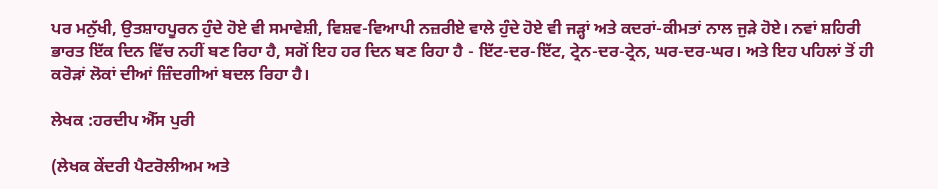ਪਰ ਮਨੁੱਖੀ, ਉਤਸ਼ਾਹਪੂਰਨ ਹੁੰਦੇ ਹੋਏ ਵੀ ਸਮਾਵੇਸ਼ੀ, ਵਿਸ਼ਵ-ਵਿਆਪੀ ਨਜ਼ਰੀਏ ਵਾਲੇ ਹੁੰਦੇ ਹੋਏ ਵੀ ਜੜ੍ਹਾਂ ਅਤੇ ਕਦਰਾਂ-ਕੀਮਤਾਂ ਨਾਲ ਜੁੜੇ ਹੋਏ। ਨਵਾਂ ਸ਼ਹਿਰੀ ਭਾਰਤ ਇੱਕ ਦਿਨ ਵਿੱਚ ਨਹੀਂ ਬਣ ਰਿਹਾ ਹੈ, ਸਗੋਂ ਇਹ ਹਰ ਦਿਨ ਬਣ ਰਿਹਾ ਹੈ - ਇੱਟ-ਦਰ-ਇੱਟ, ਟ੍ਰੇਨ-ਦਰ-ਟ੍ਰੇਨ, ਘਰ-ਦਰ-ਘਰ। ਅਤੇ ਇਹ ਪਹਿਲਾਂ ਤੋਂ ਹੀ ਕਰੋੜਾਂ ਲੋਕਾਂ ਦੀਆਂ ਜ਼ਿੰਦਗੀਆਂ ਬਦਲ ਰਿਹਾ ਹੈ।

ਲੇਖਕ :ਹਰਦੀਪ ਐੱਸ ਪੁਰੀ

(ਲੇਖਕ ਕੇਂਦਰੀ ਪੈਟਰੋਲੀਅਮ ਅਤੇ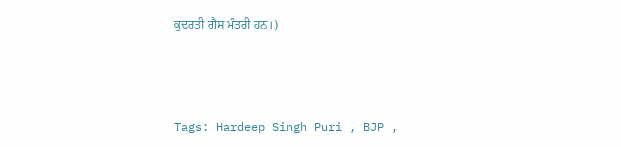ਕੁਦਰਤੀ ਗੈਸ ਮੰਤਰੀ ਹਨ।)



Tags: Hardeep Singh Puri , BJP ,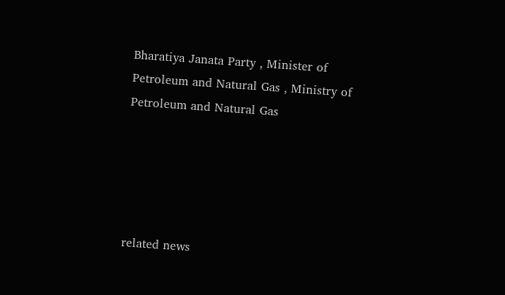Bharatiya Janata Party , Minister of Petroleum and Natural Gas , Ministry of Petroleum and Natural Gas





related news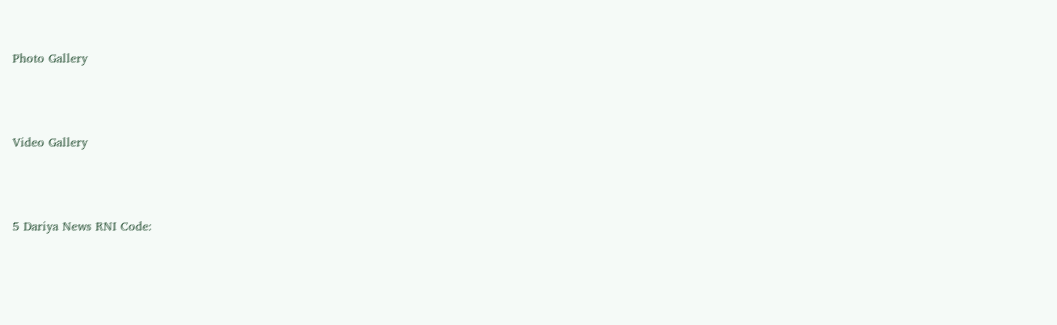Photo Gallery





Video Gallery





5 Dariya News RNI Code: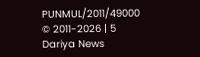PUNMUL/2011/49000
© 2011-2026 | 5 Dariya News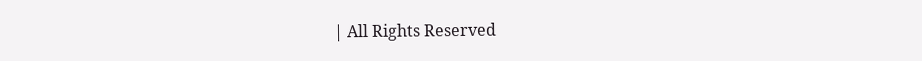| All Rights Reserved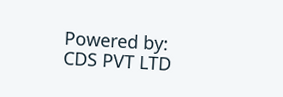Powered by: CDS PVT LTD